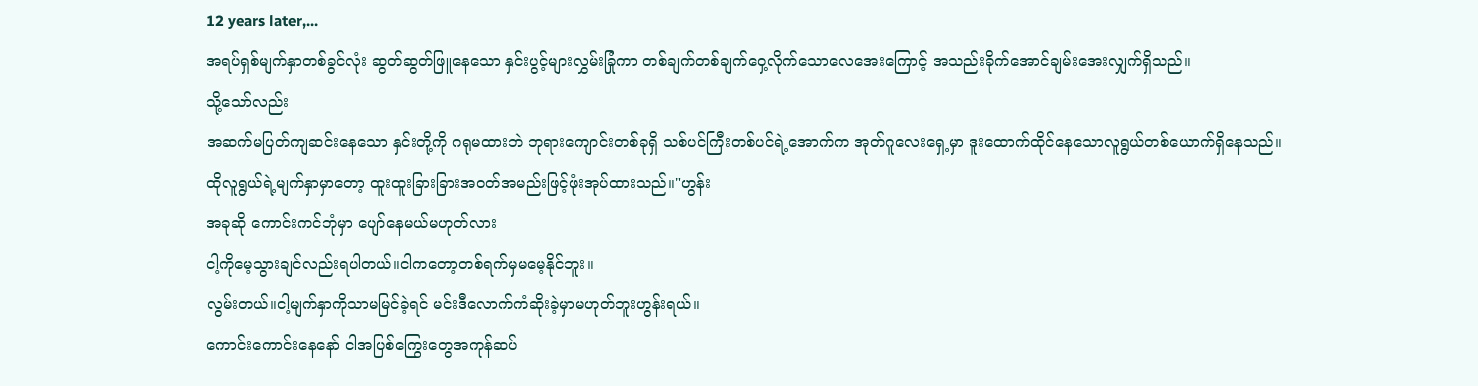12 years later,...
အရပ်ရှစ်မျက်နှာတစ်ခွင်လုံး ဆွတ်ဆွတ်ဖြူနေသော နှင်းပွင့်များလွှမ်းခြုံကာ တစ်ချက်တစ်ချက်ဝှေ့လိုက်သောလေအေးကြောင့် အသည်းခိုက်အောင်ချမ်းအေးလျှက်ရှိသည်။
သို့သော်လည်း
အဆက်မပြတ်ကျဆင်းနေသော နှင်းတို့ကို ဂရုမထားဘဲ ဘုရားကျောင်းတစ်ခုရှိ သစ်ပင်ကြီးတစ်ပင်ရဲ့အောက်က အုတ်ဂူလေးရှေ့မှာ ဒူးထောက်ထိုင်နေသောလူရွယ်တစ်ယောက်ရှိနေသည်။
ထိုလူရွယ်ရဲ့မျက်နှာမှာတော့ ထူးထူးခြားခြားအဝတ်အမည်းဖြင့်ဖုံးအုပ်ထားသည်။"ဟွန်း
အခုဆို ကောင်းကင်ဘုံမှာ ပျော်နေမယ်မဟုတ်လား
ငါ့ကိုမေ့သွားချင်လည်းရပါတယ်။ငါကတော့တစ်ရက်မှမမေ့နိုင်ဘူး။
လွမ်းတယ်။ငါ့မျက်နှာကိုသာမမြင်ခဲ့ရင် မင်းဒီလောက်ကံဆိုးခဲ့မှာမဟုတ်ဘူးဟွန်းရယ်။
ကောင်းကောင်းနေနော် ငါအပြစ်ကြွေးတွေအကုန်ဆပ်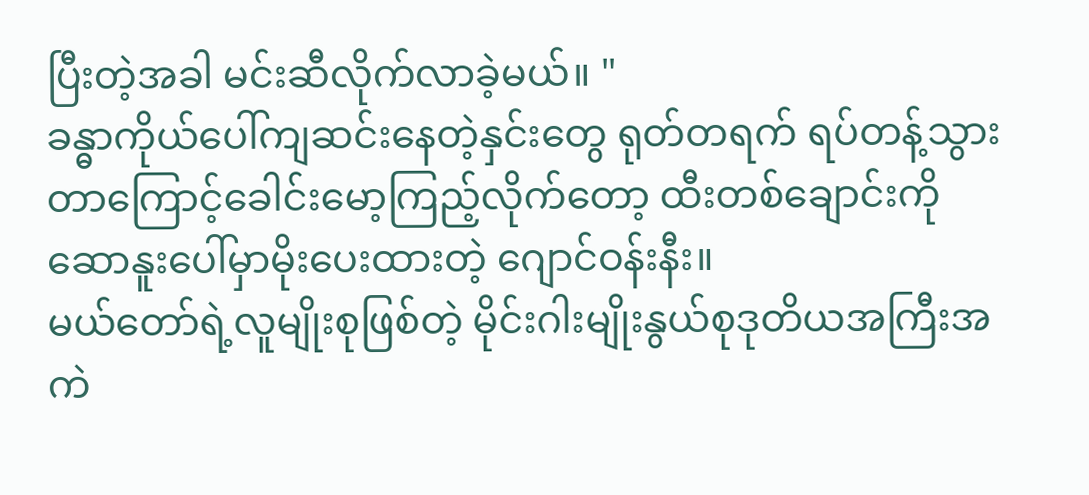ပြီးတဲ့အခါ မင်းဆီလိုက်လာခဲ့မယ်။ "
ခန္ဓာကိုယ်ပေါ်ကျဆင်းနေတဲ့နှင်းတွေ ရုတ်တရက် ရပ်တန့်သွားတာကြောင့်ခေါင်းမော့ကြည့်လိုက်တော့ ထီးတစ်ချောင်းကို ဆောနူးပေါ်မှာမိုးပေးထားတဲ့ ဂျောင်ဝန်းနီး။
မယ်တော်ရဲ့လူမျိုးစုဖြစ်တဲ့ မိုင်းဂါးမျိုးနွယ်စုဒုတိယအကြီးအကဲ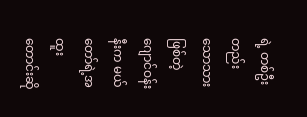ရဲ့ တစ်ဦးတည်းသောသားဖြစ်တဲ့ဂျောင်ဝန်းနီးက မယ်တော်ရဲ့အထူးတောင်းဆို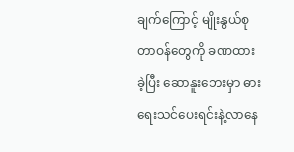ချက်ကြောင့် မျိုးနွယ်စုတာဝန်တွေကို ခဏထားခဲ့ပြီး ဆောနူးဘေးမှာ ဓားရေးသင်ပေးရင်းနဲ့လာနေ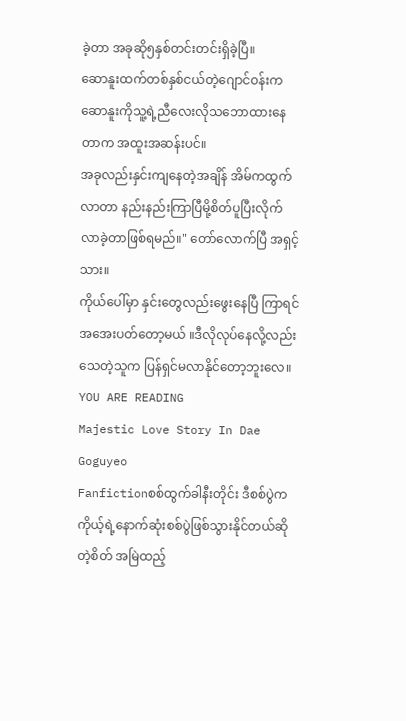ခဲ့တာ အခုဆို၅နှစ်တင်းတင်းရှိခဲ့ပြီ။
ဆောနူးထက်တစ်နှစ်ငယ်တဲ့ဂျောင်ဝန်းက ဆောနူးကိုသူ့ရဲ့ညီလေးလိုသဘောထားနေတာက အထူးအဆန်းပင်။
အခုလည်းနှင်းကျနေတဲ့အချိန် အိမ်ကထွက်လာတာ နည်းနည်းကြာပြီမို့စိတ်ပူပြီးလိုက်လာခဲ့တာဖြစ်ရမည်။" တော်လောက်ပြီ အရှင့်သား။
ကိုယ်ပေါ်မှာ နှင်းတွေလည်းဖွေးနေပြီ ကြာရင်အအေးပတ်တော့မယ် ။ဒီလိုလုပ်နေလို့လည်းသေတဲ့သူက ပြန်ရှင်မလာနိုင်တော့ဘူးလေ။
YOU ARE READING
Majestic Love Story In Dae Goguyeo
Fanfictionစစ်ထွက်ခါနီးတိုင်း ဒီစစ်ပွဲက ကိုယ့်ရဲ့နောက်ဆုံးစစ်ပွဲဖြစ်သွားနိုင်တယ်ဆိုတဲ့စိတ် အမြဲထည့်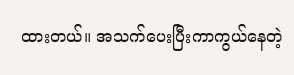ထားတယ်။ အသက်ပေးပြီးကာကွယ်နေတဲ့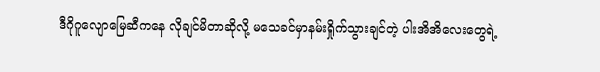ဒီဂိုဂူလျောမြေဆီကနေ လိုချင်မိတာဆိုလို့ မသေခင်မှာနမ်းရှိုက်သွားချင်တဲ့ ပါးအိအိလေးတွေရဲ့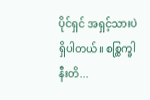ပိုင်ရှင် အရှင့်သားပဲရှိပါတယ်။ စစ္ထြက္ခါနီးတိ...